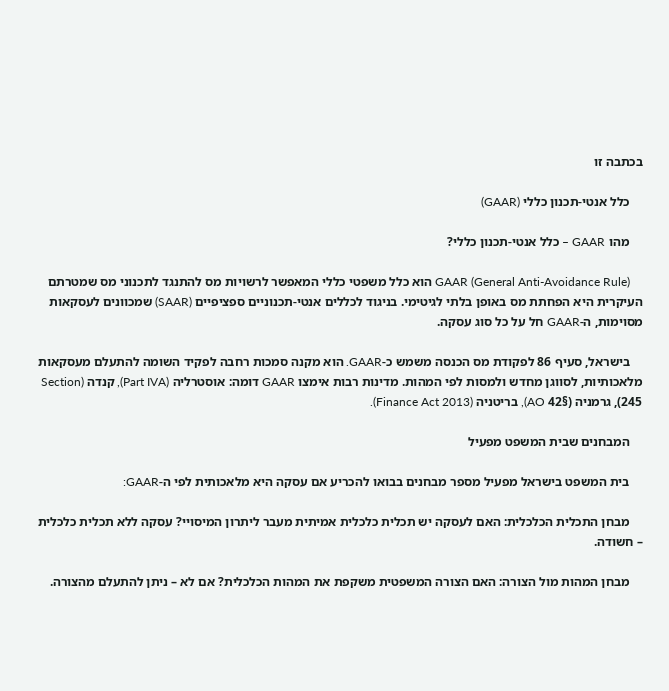בכתבה זו

    כלל אנטי-תכנון כללי (GAAR)

    מהו GAAR – כלל אנטי-תכנון כללי?

    GAAR (General Anti-Avoidance Rule) הוא כלל משפטי כללי המאפשר לרשויות מס להתנגד לתכנוני מס שמטרתם העיקרית היא הפחתת מס באופן בלתי לגיטימי. בניגוד לכללים אנטי-תכנוניים ספציפיים (SAAR) שמכוונים לעסקאות מסוימות, ה-GAAR חל על כל סוג עסקה.

    בישראל, סעיף 86 לפקודת מס הכנסה משמש כ-GAAR. הוא מקנה סמכות רחבה לפקיד השומה להתעלם מעסקאות מלאכותיות, לסווגן מחדש ולמסות לפי המהות. מדינות רבות אימצו GAAR דומה: אוסטרליה (Part IVA), קנדה (Section 245), גרמניה (§42 AO), בריטניה (Finance Act 2013).

    המבחנים שבית המשפט מפעיל

    בית המשפט בישראל מפעיל מספר מבחנים בבואו להכריע אם עסקה היא מלאכותית לפי ה-GAAR:

    מבחן התכלית הכלכלית: האם לעסקה יש תכלית כלכלית אמיתית מעבר ליתרון המיסויי? עסקה ללא תכלית כלכלית – חשודה.

    מבחן המהות מול הצורה: האם הצורה המשפטית משקפת את המהות הכלכלית? אם לא – ניתן להתעלם מהצורה.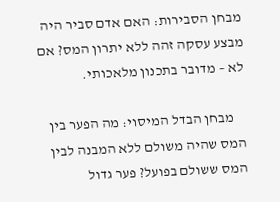מבחן הסבירות: האם אדם סביר היה מבצע עסקה זהה ללא יתרון המס? אם לא – מדובר בתכנון מלאכותי.

    מבחן הבדל המיסוי: מה הפער בין המס שהיה משולם ללא המבנה לבין המס ששולם בפועל? פער גדול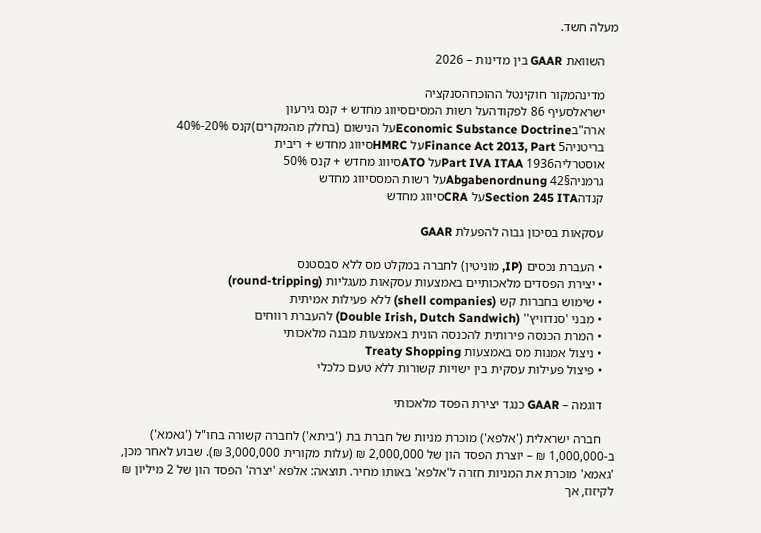מעלה חשד.

    השוואת GAAR בין מדינות – 2026

    מדינהמקור חוקינטל ההוכחהסנקציה
    ישראלסעיף 86 לפקודהעל רשות המסיםסיווג מחדש + קנס גירעון
    ארה"בEconomic Substance Doctrineעל הנישום (בחלק מהמקרים)קנס 20%-40%
    בריטניהFinance Act 2013, Part 5על HMRCסיווג מחדש + ריבית
    אוסטרליהPart IVA ITAA 1936על ATOסיווג מחדש + קנס 50%
    גרמניה§42 Abgabenordnungעל רשות המססיווג מחדש
    קנדהSection 245 ITAעל CRAסיווג מחדש

    עסקאות בסיכון גבוה להפעלת GAAR

    • העברת נכסים (IP, מוניטין) לחברה במקלט מס ללא סבסטנס
    • יצירת הפסדים מלאכותיים באמצעות עסקאות מעגליות (round-tripping)
    • שימוש בחברות קש (shell companies) ללא פעילות אמיתית
    • מבני 'סנדוויץ'' (Double Irish, Dutch Sandwich) להעברת רווחים
    • המרת הכנסה פירותית להכנסה הונית באמצעות מבנה מלאכותי
    • ניצול אמנות מס באמצעות Treaty Shopping
    • פיצול פעילות עסקית בין ישויות קשורות ללא טעם כלכלי

    דוגמה – GAAR כנגד יצירת הפסד מלאכותי

    חברה ישראלית ('אלפא') מוכרת מניות של חברת בת ('ביתא') לחברה קשורה בחו"ל ('גאמא') ב-1,000,000 ₪ – יוצרת הפסד הון של 2,000,000 ₪ (עלות מקורית 3,000,000 ₪). שבוע לאחר מכן, 'גאמא' מוכרת את המניות חזרה ל'אלפא' באותו מחיר. תוצאה: אלפא 'יצרה' הפסד הון של 2 מיליון ₪ לקיזוז, אך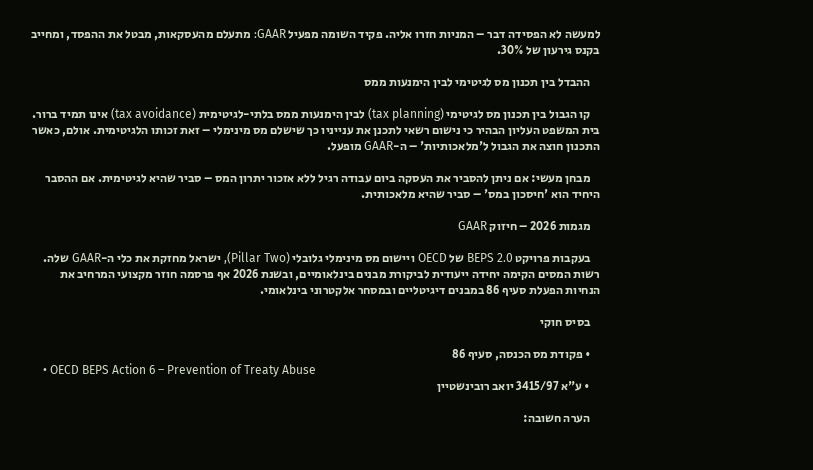למעשה לא הפסידה דבר – המניות חזרו אליה. פקיד השומה מפעיל GAAR: מתעלם מהעסקאות, מבטל את ההפסד, ומחייב בקנס גירעון של 30%.

    ההבדל בין תכנון מס לגיטימי לבין הימנעות ממס

    קו הגבול בין תכנון מס לגיטימי (tax planning) לבין הימנעות ממס בלתי-לגיטימית (tax avoidance) אינו תמיד ברור. בית המשפט העליון הבהיר כי נישום רשאי לתכנן את ענייניו כך שישלם מס מינימלי – זאת זכותו הלגיטימית. אולם, כאשר התכנון חוצה את הגבול ל'מלאכותיות' – ה-GAAR מופעל.

    מבחן מעשי: אם ניתן להסביר את העסקה ביום עבודה רגיל ללא אזכור יתרון המס – סביר שהיא לגיטימית. אם ההסבר היחיד הוא 'חיסכון במס' – סביר שהיא מלאכותית.

    מגמות 2026 – חיזוק GAAR

    בעקבות פרויקט BEPS 2.0 של OECD ויישום מס מינימלי גלובלי (Pillar Two), ישראל מחזקת את כלי ה-GAAR שלה. רשות המסים הקימה יחידה ייעודית לביקורת מבנים בינלאומיים, ובשנת 2026 אף פרסמה חוזר מקצועי המרחיב את הנחיות הפעלת סעיף 86 במבנים דיגיטליים ובמסחר אלקטרוני בינלאומי.

    בסיס חוקי

    • פקודת מס הכנסה, סעיף 86
    • OECD BEPS Action 6 – Prevention of Treaty Abuse
    • ע"א 3415/97 יואב רובינשטיין

    הערה חשובה: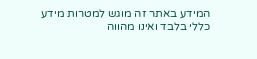המידע באתר זה מוגש למטרות מידע כללי בלבד ואינו מהווה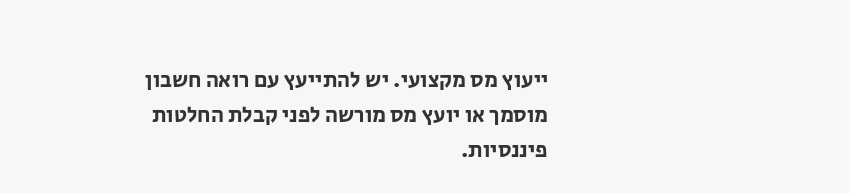ייעוץ מס מקצועי. יש להתייעץ עם רואה חשבון מוסמך או יועץ מס מורשה לפני קבלת החלטות פיננסיות.